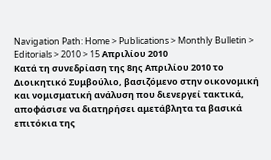Navigation Path: Home > Publications > Monthly Bulletin > Editorials > 2010 > 15 Απριλίου 2010
Κατά τη συνεδρίαση της 8ης Απριλίου 2010 το Διοικητικό Συμβούλιο, βασιζόμενο στην οικονομική και νομισματική ανάλυση που διενεργεί τακτικά, αποφάσισε να διατηρήσει αμετάβλητα τα βασικά επιτόκια της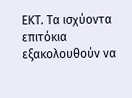ΕΚΤ. Τα ισχύοντα επιτόκια εξακολουθούν να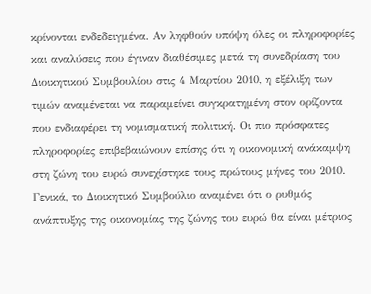κρίνονται ενδεδειγμένα. Αν ληφθούν υπόψη όλες οι πληροφορίες και αναλύσεις που έγιναν διαθέσιμες μετά τη συνεδρίαση του Διοικητικού Συμβουλίου στις 4 Μαρτίου 2010, η εξέλιξη των τιμών αναμένεται να παραμείνει συγκρατημένη στον ορίζοντα που ενδιαφέρει τη νομισματική πολιτική. Οι πιο πρόσφατες πληροφορίες επιβεβαιώνουν επίσης ότι η οικονομική ανάκαμψη στη ζώνη του ευρώ συνεχίστηκε τους πρώτους μήνες του 2010. Γενικά, το Διοικητικό Συμβούλιο αναμένει ότι ο ρυθμός ανάπτυξης της οικονομίας της ζώνης του ευρώ θα είναι μέτριος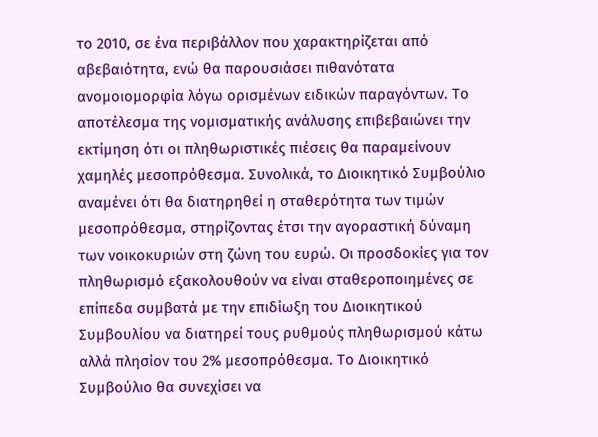το 2010, σε ένα περιβάλλον που χαρακτηρίζεται από αβεβαιότητα, ενώ θα παρουσιάσει πιθανότατα ανομοιομορφία λόγω ορισμένων ειδικών παραγόντων. Το αποτέλεσμα της νομισματικής ανάλυσης επιβεβαιώνει την εκτίμηση ότι οι πληθωριστικές πιέσεις θα παραμείνουν χαμηλές μεσοπρόθεσμα. Συνολικά, το Διοικητικό Συμβούλιο αναμένει ότι θα διατηρηθεί η σταθερότητα των τιμών μεσοπρόθεσμα, στηρίζοντας έτσι την αγοραστική δύναμη των νοικοκυριών στη ζώνη του ευρώ. Οι προσδοκίες για τον πληθωρισμό εξακολουθούν να είναι σταθεροποιημένες σε επίπεδα συμβατά με την επιδίωξη του Διοικητικού Συμβουλίου να διατηρεί τους ρυθμούς πληθωρισμού κάτω αλλά πλησίον του 2% μεσοπρόθεσμα. Το Διοικητικό Συμβούλιο θα συνεχίσει να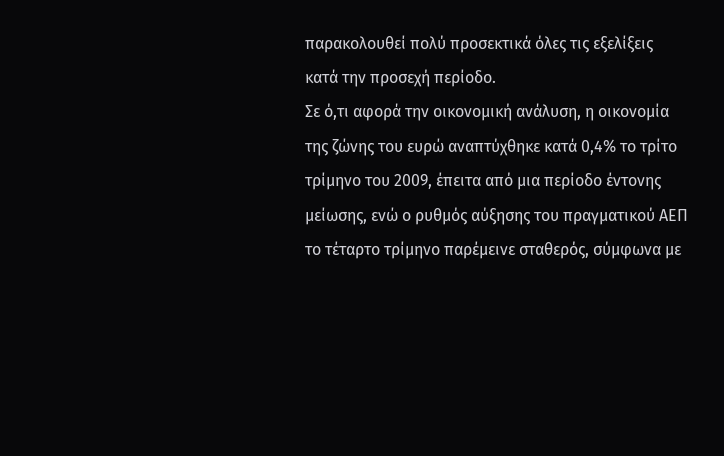παρακολουθεί πολύ προσεκτικά όλες τις εξελίξεις κατά την προσεχή περίοδο.
Σε ό,τι αφορά την οικονομική ανάλυση, η οικονομία της ζώνης του ευρώ αναπτύχθηκε κατά 0,4% το τρίτο τρίμηνο του 2009, έπειτα από μια περίοδο έντονης μείωσης, ενώ ο ρυθμός αύξησης του πραγματικού ΑΕΠ το τέταρτο τρίμηνο παρέμεινε σταθερός, σύμφωνα με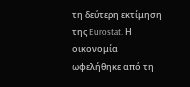τη δεύτερη εκτίμηση της Eurostat. Η οικονομία ωφελήθηκε από τη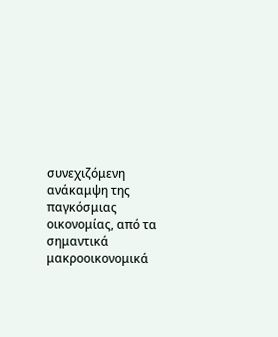συνεχιζόμενη ανάκαμψη της παγκόσμιας οικονομίας, από τα σημαντικά μακροοικονομικά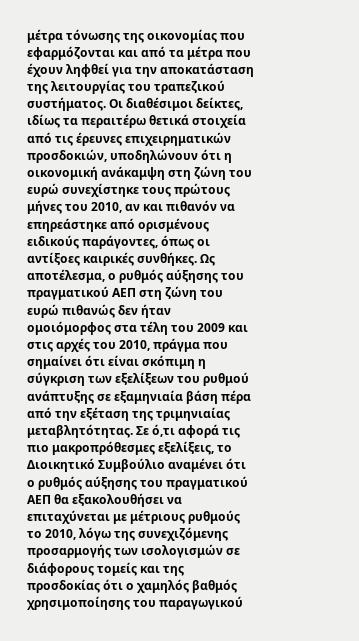μέτρα τόνωσης της οικονομίας που εφαρμόζονται και από τα μέτρα που έχουν ληφθεί για την αποκατάσταση της λειτουργίας του τραπεζικού συστήματος. Οι διαθέσιμοι δείκτες, ιδίως τα περαιτέρω θετικά στοιχεία από τις έρευνες επιχειρηματικών προσδοκιών, υποδηλώνουν ότι η οικονομική ανάκαμψη στη ζώνη του ευρώ συνεχίστηκε τους πρώτους μήνες του 2010, αν και πιθανόν να επηρεάστηκε από ορισμένους ειδικούς παράγοντες, όπως οι αντίξοες καιρικές συνθήκες. Ως αποτέλεσμα, ο ρυθμός αύξησης του πραγματικού ΑΕΠ στη ζώνη του ευρώ πιθανώς δεν ήταν ομοιόμορφος στα τέλη του 2009 και στις αρχές του 2010, πράγμα που σημαίνει ότι είναι σκόπιμη η σύγκριση των εξελίξεων του ρυθμού ανάπτυξης σε εξαμηνιαία βάση πέρα από την εξέταση της τριμηνιαίας μεταβλητότητας. Σε ό,τι αφορά τις πιο μακροπρόθεσμες εξελίξεις, το Διοικητικό Συμβούλιο αναμένει ότι ο ρυθμός αύξησης του πραγματικού ΑΕΠ θα εξακολουθήσει να επιταχύνεται με μέτριους ρυθμούς το 2010, λόγω της συνεχιζόμενης προσαρμογής των ισολογισμών σε διάφορους τομείς και της προσδοκίας ότι ο χαμηλός βαθμός χρησιμοποίησης του παραγωγικού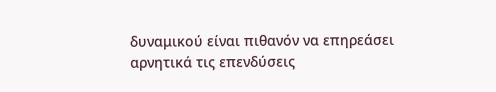δυναμικού είναι πιθανόν να επηρεάσει αρνητικά τις επενδύσεις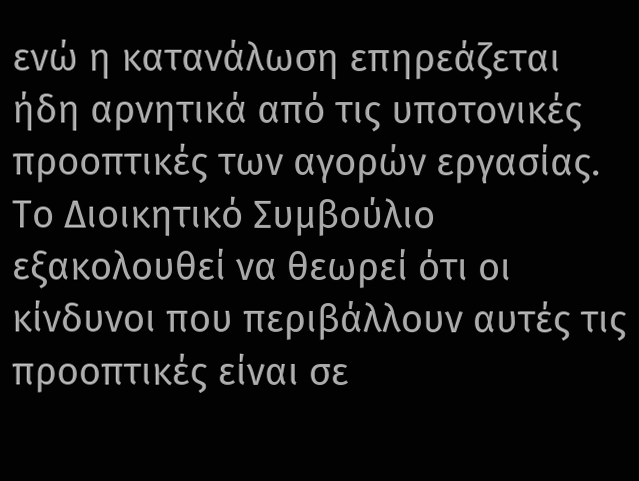ενώ η κατανάλωση επηρεάζεται ήδη αρνητικά από τις υποτονικές προοπτικές των αγορών εργασίας.
Το Διοικητικό Συμβούλιο εξακολουθεί να θεωρεί ότι οι κίνδυνοι που περιβάλλουν αυτές τις προοπτικές είναι σε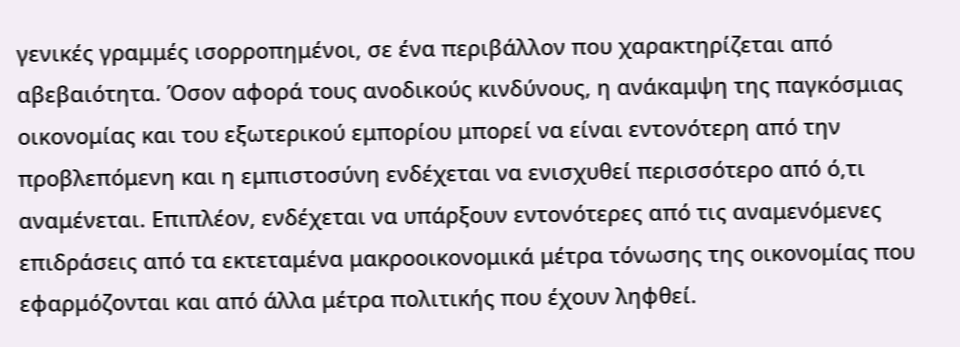γενικές γραμμές ισορροπημένοι, σε ένα περιβάλλον που χαρακτηρίζεται από αβεβαιότητα. Όσον αφορά τους ανοδικούς κινδύνους, η ανάκαμψη της παγκόσμιας οικονομίας και του εξωτερικού εμπορίου μπορεί να είναι εντονότερη από την προβλεπόμενη και η εμπιστοσύνη ενδέχεται να ενισχυθεί περισσότερο από ό,τι αναμένεται. Επιπλέον, ενδέχεται να υπάρξουν εντονότερες από τις αναμενόμενες επιδράσεις από τα εκτεταμένα μακροοικονομικά μέτρα τόνωσης της οικονομίας που εφαρμόζονται και από άλλα μέτρα πολιτικής που έχουν ληφθεί.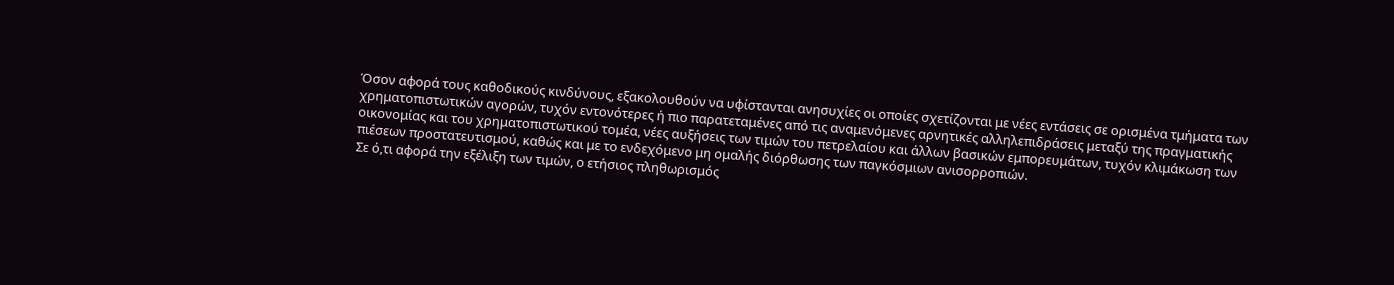Όσον αφορά τους καθοδικούς κινδύνους, εξακολουθούν να υφίστανται ανησυχίες οι οποίες σχετίζονται με νέες εντάσεις σε ορισμένα τμήματα των χρηματοπιστωτικών αγορών, τυχόν εντονότερες ή πιο παρατεταμένες από τις αναμενόμενες αρνητικές αλληλεπιδράσεις μεταξύ της πραγματικής οικονομίας και του χρηματοπιστωτικού τομέα, νέες αυξήσεις των τιμών του πετρελαίου και άλλων βασικών εμπορευμάτων, τυχόν κλιμάκωση των πιέσεων προστατευτισμού, καθώς και με το ενδεχόμενο μη ομαλής διόρθωσης των παγκόσμιων ανισορροπιών.
Σε ό,τι αφορά την εξέλιξη των τιμών, ο ετήσιος πληθωρισμός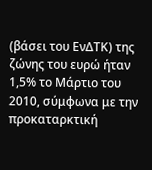(βάσει του ΕνΔΤΚ) της ζώνης του ευρώ ήταν 1,5% το Μάρτιο του 2010, σύμφωνα με την προκαταρκτική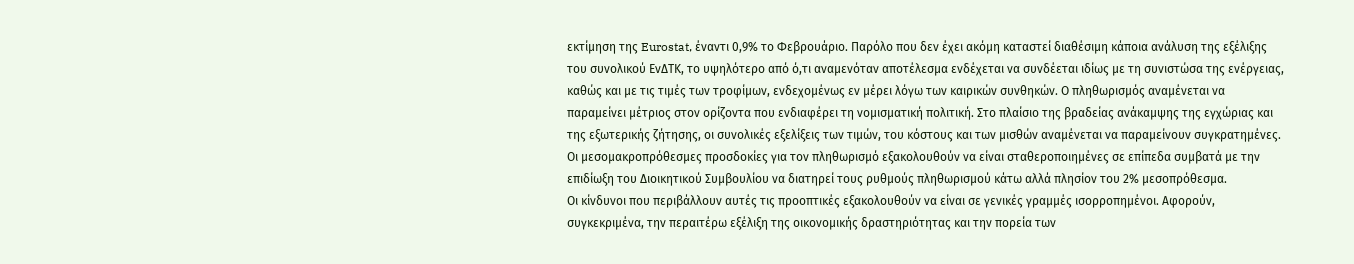εκτίμηση της Eurostat, έναντι 0,9% το Φεβρουάριο. Παρόλο που δεν έχει ακόμη καταστεί διαθέσιμη κάποια ανάλυση της εξέλιξης του συνολικού ΕνΔΤΚ, το υψηλότερο από ό,τι αναμενόταν αποτέλεσμα ενδέχεται να συνδέεται ιδίως με τη συνιστώσα της ενέργειας, καθώς και με τις τιμές των τροφίμων, ενδεχομένως εν μέρει λόγω των καιρικών συνθηκών. Ο πληθωρισμός αναμένεται να παραμείνει μέτριος στον ορίζοντα που ενδιαφέρει τη νομισματική πολιτική. Στο πλαίσιο της βραδείας ανάκαμψης της εγχώριας και της εξωτερικής ζήτησης, οι συνολικές εξελίξεις των τιμών, του κόστους και των μισθών αναμένεται να παραμείνουν συγκρατημένες. Οι μεσομακροπρόθεσμες προσδοκίες για τον πληθωρισμό εξακολουθούν να είναι σταθεροποιημένες σε επίπεδα συμβατά με την επιδίωξη του Διοικητικού Συμβουλίου να διατηρεί τους ρυθμούς πληθωρισμού κάτω αλλά πλησίον του 2% μεσοπρόθεσμα.
Οι κίνδυνοι που περιβάλλουν αυτές τις προοπτικές εξακολουθούν να είναι σε γενικές γραμμές ισορροπημένοι. Αφορούν, συγκεκριμένα, την περαιτέρω εξέλιξη της οικονομικής δραστηριότητας και την πορεία των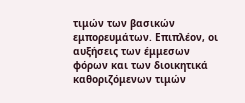τιμών των βασικών εμπορευμάτων. Επιπλέον, οι αυξήσεις των έμμεσων φόρων και των διοικητικά καθοριζόμενων τιμών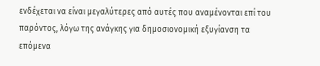ενδέχεται να είναι μεγαλύτερες από αυτές που αναμένονται επί του παρόντος, λόγω της ανάγκης για δημοσιονομική εξυγίανση τα επόμενα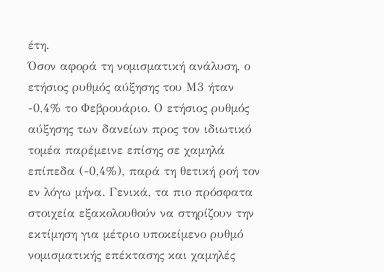έτη.
Όσον αφορά τη νομισματική ανάλυση, ο ετήσιος ρυθμός αύξησης του Μ3 ήταν -0,4% το Φεβρουάριο. Ο ετήσιος ρυθμός αύξησης των δανείων προς τον ιδιωτικό τομέα παρέμεινε επίσης σε χαμηλά επίπεδα (-0,4%), παρά τη θετική ροή τον εν λόγω μήνα. Γενικά, τα πιο πρόσφατα στοιχεία εξακολουθούν να στηρίζουν την εκτίμηση για μέτριο υποκείμενο ρυθμό νομισματικής επέκτασης και χαμηλές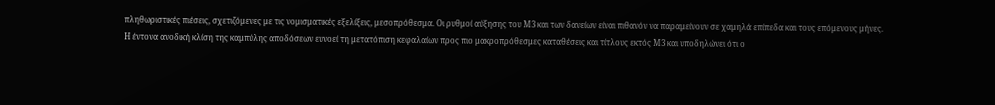πληθωριστικές πιέσεις, σχετιζόμενες με τις νομισματικές εξελίξεις, μεσοπρόθεσμα. Οι ρυθμοί αύξησης του Μ3 και των δανείων είναι πιθανόν να παραμείνουν σε χαμηλά επίπεδα και τους επόμενους μήνες.
Η έντονα ανοδική κλίση της καμπύλης αποδόσεων ευνοεί τη μετατόπιση κεφαλαίων προς πιο μακροπρόθεσμες καταθέσεις και τίτλους εκτός Μ3 και υποδηλώνει ότι ο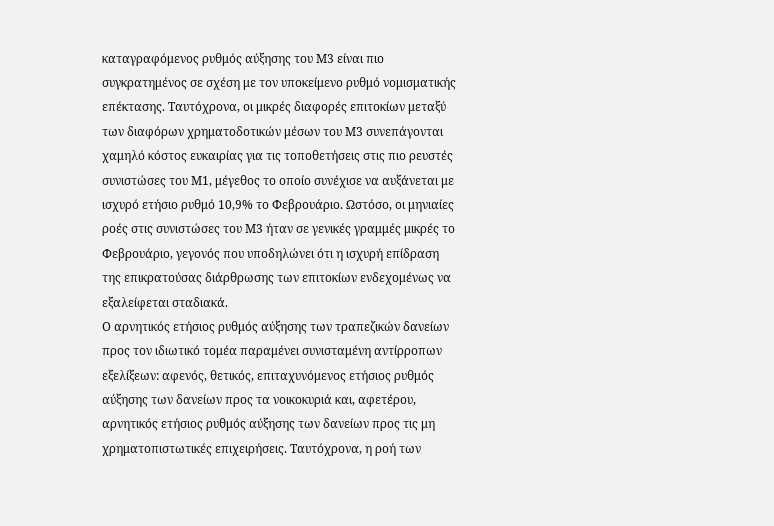καταγραφόμενος ρυθμός αύξησης του Μ3 είναι πιο συγκρατημένος σε σχέση με τον υποκείμενο ρυθμό νομισματικής επέκτασης. Ταυτόχρονα, οι μικρές διαφορές επιτοκίων μεταξύ των διαφόρων χρηματοδοτικών μέσων του Μ3 συνεπάγονται χαμηλό κόστος ευκαιρίας για τις τοποθετήσεις στις πιο ρευστές συνιστώσες του Μ1, μέγεθος το οποίο συνέχισε να αυξάνεται με ισχυρό ετήσιο ρυθμό 10,9% το Φεβρουάριο. Ωστόσο, οι μηνιαίες ροές στις συνιστώσες του Μ3 ήταν σε γενικές γραμμές μικρές το Φεβρουάριο, γεγονός που υποδηλώνει ότι η ισχυρή επίδραση της επικρατούσας διάρθρωσης των επιτοκίων ενδεχομένως να εξαλείφεται σταδιακά.
Ο αρνητικός ετήσιος ρυθμός αύξησης των τραπεζικών δανείων προς τον ιδιωτικό τομέα παραμένει συνισταμένη αντίρροπων εξελίξεων: αφενός, θετικός, επιταχυνόμενος ετήσιος ρυθμός αύξησης των δανείων προς τα νοικοκυριά και, αφετέρου, αρνητικός ετήσιος ρυθμός αύξησης των δανείων προς τις μη χρηματοπιστωτικές επιχειρήσεις. Ταυτόχρονα, η ροή των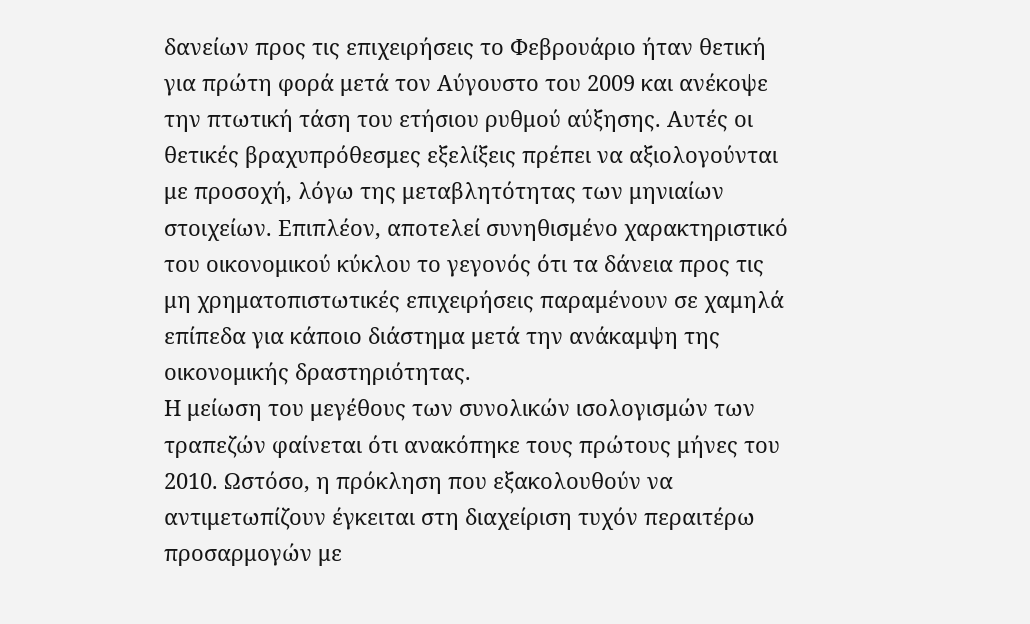δανείων προς τις επιχειρήσεις το Φεβρουάριο ήταν θετική για πρώτη φορά μετά τον Αύγουστο του 2009 και ανέκοψε την πτωτική τάση του ετήσιου ρυθμού αύξησης. Αυτές οι θετικές βραχυπρόθεσμες εξελίξεις πρέπει να αξιολογούνται με προσοχή, λόγω της μεταβλητότητας των μηνιαίων στοιχείων. Επιπλέον, αποτελεί συνηθισμένο χαρακτηριστικό του οικονομικού κύκλου το γεγονός ότι τα δάνεια προς τις μη χρηματοπιστωτικές επιχειρήσεις παραμένουν σε χαμηλά επίπεδα για κάποιο διάστημα μετά την ανάκαμψη της οικονομικής δραστηριότητας.
Η μείωση του μεγέθους των συνολικών ισολογισμών των τραπεζών φαίνεται ότι ανακόπηκε τους πρώτους μήνες του 2010. Ωστόσο, η πρόκληση που εξακολουθούν να αντιμετωπίζουν έγκειται στη διαχείριση τυχόν περαιτέρω προσαρμογών με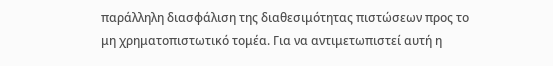παράλληλη διασφάλιση της διαθεσιμότητας πιστώσεων προς το μη χρηματοπιστωτικό τομέα. Για να αντιμετωπιστεί αυτή η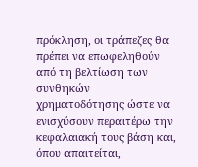πρόκληση, οι τράπεζες θα πρέπει να επωφεληθούν από τη βελτίωση των συνθηκών χρηματοδότησης ώστε να ενισχύσουν περαιτέρω την κεφαλαιακή τους βάση και, όπου απαιτείται,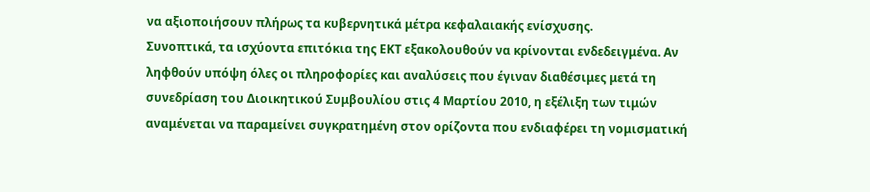να αξιοποιήσουν πλήρως τα κυβερνητικά μέτρα κεφαλαιακής ενίσχυσης.
Συνοπτικά, τα ισχύοντα επιτόκια της ΕΚΤ εξακολουθούν να κρίνονται ενδεδειγμένα. Αν ληφθούν υπόψη όλες οι πληροφορίες και αναλύσεις που έγιναν διαθέσιμες μετά τη συνεδρίαση του Διοικητικού Συμβουλίου στις 4 Μαρτίου 2010, η εξέλιξη των τιμών αναμένεται να παραμείνει συγκρατημένη στον ορίζοντα που ενδιαφέρει τη νομισματική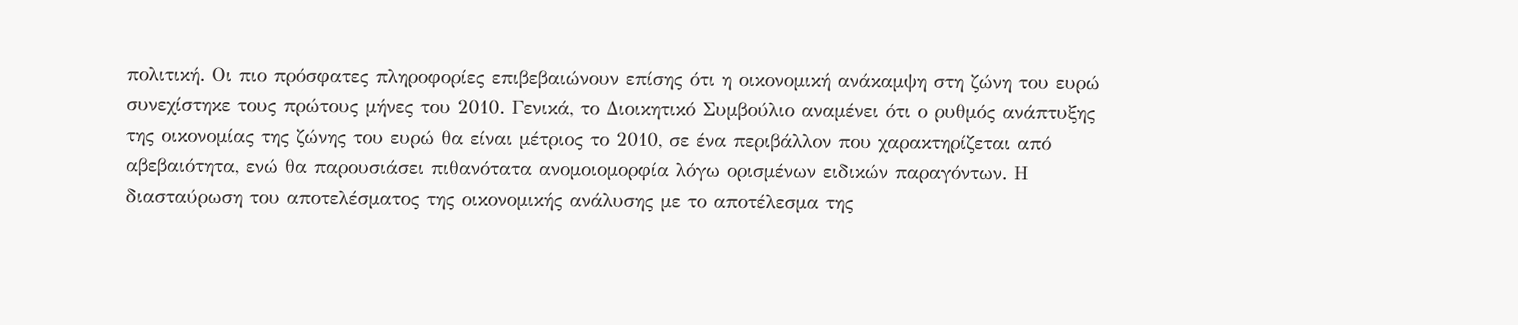πολιτική. Οι πιο πρόσφατες πληροφορίες επιβεβαιώνουν επίσης ότι η οικονομική ανάκαμψη στη ζώνη του ευρώ συνεχίστηκε τους πρώτους μήνες του 2010. Γενικά, το Διοικητικό Συμβούλιο αναμένει ότι ο ρυθμός ανάπτυξης της οικονομίας της ζώνης του ευρώ θα είναι μέτριος το 2010, σε ένα περιβάλλον που χαρακτηρίζεται από αβεβαιότητα, ενώ θα παρουσιάσει πιθανότατα ανομοιομορφία λόγω ορισμένων ειδικών παραγόντων. Η διασταύρωση του αποτελέσματος της οικονομικής ανάλυσης με το αποτέλεσμα της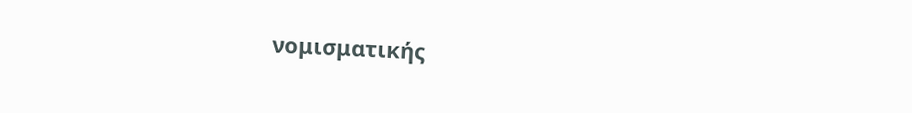νομισματικής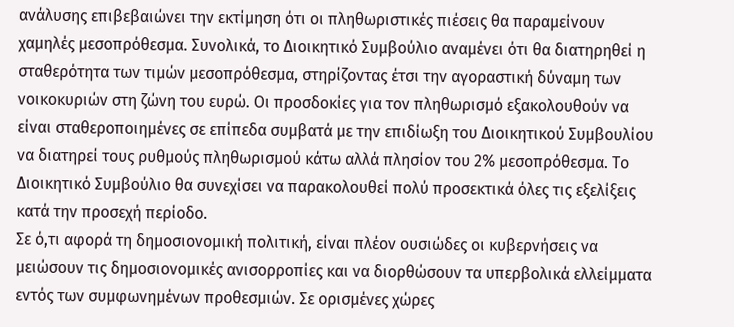ανάλυσης επιβεβαιώνει την εκτίμηση ότι οι πληθωριστικές πιέσεις θα παραμείνουν χαμηλές μεσοπρόθεσμα. Συνολικά, το Διοικητικό Συμβούλιο αναμένει ότι θα διατηρηθεί η σταθερότητα των τιμών μεσοπρόθεσμα, στηρίζοντας έτσι την αγοραστική δύναμη των νοικοκυριών στη ζώνη του ευρώ. Οι προσδοκίες για τον πληθωρισμό εξακολουθούν να είναι σταθεροποιημένες σε επίπεδα συμβατά με την επιδίωξη του Διοικητικού Συμβουλίου να διατηρεί τους ρυθμούς πληθωρισμού κάτω αλλά πλησίον του 2% μεσοπρόθεσμα. Το Διοικητικό Συμβούλιο θα συνεχίσει να παρακολουθεί πολύ προσεκτικά όλες τις εξελίξεις κατά την προσεχή περίοδο.
Σε ό,τι αφορά τη δημοσιονομική πολιτική, είναι πλέον ουσιώδες οι κυβερνήσεις να μειώσουν τις δημοσιονομικές ανισορροπίες και να διορθώσουν τα υπερβολικά ελλείμματα εντός των συμφωνημένων προθεσμιών. Σε ορισμένες χώρες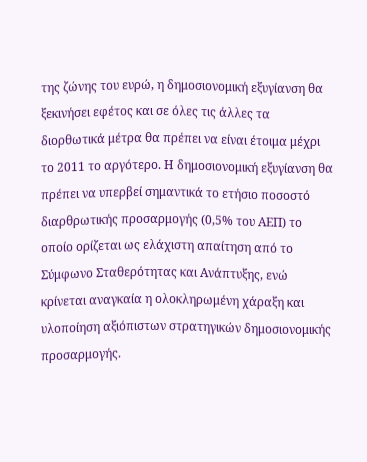της ζώνης του ευρώ, η δημοσιονομική εξυγίανση θα ξεκινήσει εφέτος και σε όλες τις άλλες τα διορθωτικά μέτρα θα πρέπει να είναι έτοιμα μέχρι το 2011 το αργότερο. Η δημοσιονομική εξυγίανση θα πρέπει να υπερβεί σημαντικά το ετήσιο ποσοστό διαρθρωτικής προσαρμογής (0,5% του ΑΕΠ) το οποίο ορίζεται ως ελάχιστη απαίτηση από το Σύμφωνο Σταθερότητας και Ανάπτυξης, ενώ κρίνεται αναγκαία η ολοκληρωμένη χάραξη και υλοποίηση αξιόπιστων στρατηγικών δημοσιονομικής προσαρμογής.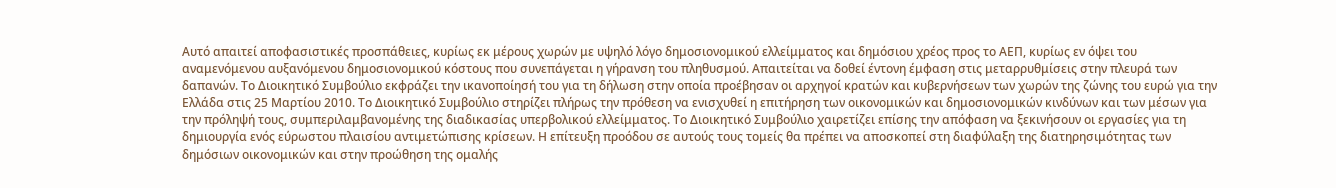Αυτό απαιτεί αποφασιστικές προσπάθειες, κυρίως εκ μέρους χωρών με υψηλό λόγο δημοσιονομικού ελλείμματος και δημόσιου χρέος προς το ΑΕΠ, κυρίως εν όψει του αναμενόμενου αυξανόμενου δημοσιονομικού κόστους που συνεπάγεται η γήρανση του πληθυσμού. Απαιτείται να δοθεί έντονη έμφαση στις μεταρρυθμίσεις στην πλευρά των δαπανών. Το Διοικητικό Συμβούλιο εκφράζει την ικανοποίησή του για τη δήλωση στην οποία προέβησαν οι αρχηγοί κρατών και κυβερνήσεων των χωρών της ζώνης του ευρώ για την Ελλάδα στις 25 Μαρτίου 2010. Το Διοικητικό Συμβούλιο στηρίζει πλήρως την πρόθεση να ενισχυθεί η επιτήρηση των οικονομικών και δημοσιονομικών κινδύνων και των μέσων για την πρόληψή τους, συμπεριλαμβανομένης της διαδικασίας υπερβολικού ελλείμματος. Το Διοικητικό Συμβούλιο χαιρετίζει επίσης την απόφαση να ξεκινήσουν οι εργασίες για τη δημιουργία ενός εύρωστου πλαισίου αντιμετώπισης κρίσεων. Η επίτευξη προόδου σε αυτούς τους τομείς θα πρέπει να αποσκοπεί στη διαφύλαξη της διατηρησιμότητας των δημόσιων οικονομικών και στην προώθηση της ομαλής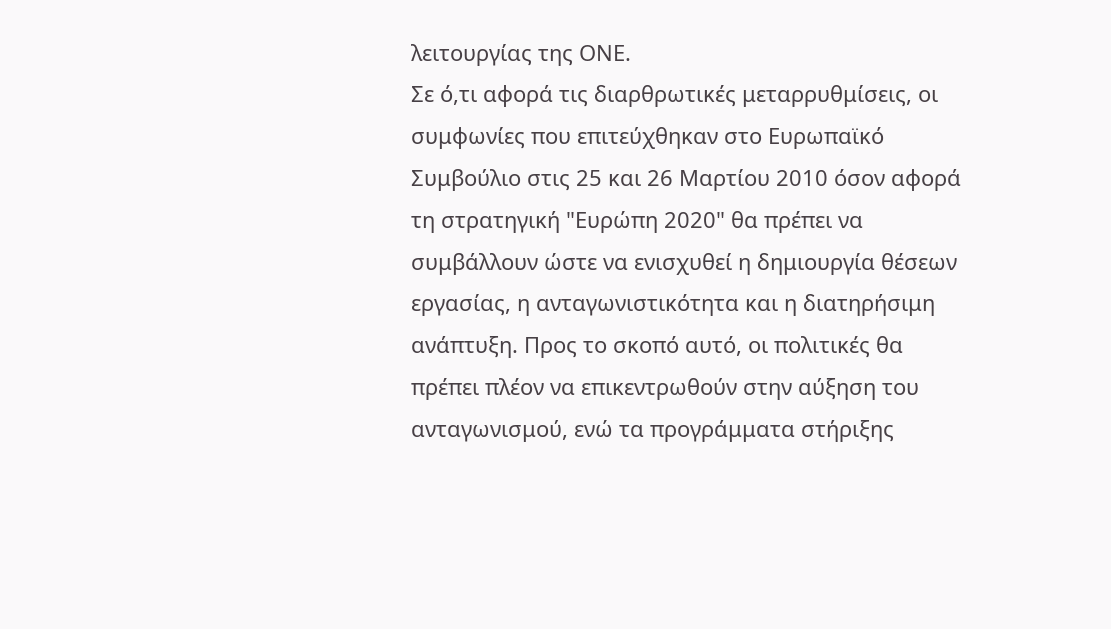λειτουργίας της ΟΝΕ.
Σε ό,τι αφορά τις διαρθρωτικές μεταρρυθμίσεις, οι συμφωνίες που επιτεύχθηκαν στο Ευρωπαϊκό Συμβούλιο στις 25 και 26 Μαρτίου 2010 όσον αφορά τη στρατηγική "Ευρώπη 2020" θα πρέπει να συμβάλλουν ώστε να ενισχυθεί η δημιουργία θέσεων εργασίας, η ανταγωνιστικότητα και η διατηρήσιμη ανάπτυξη. Προς το σκοπό αυτό, οι πολιτικές θα πρέπει πλέον να επικεντρωθούν στην αύξηση του ανταγωνισμού, ενώ τα προγράμματα στήριξης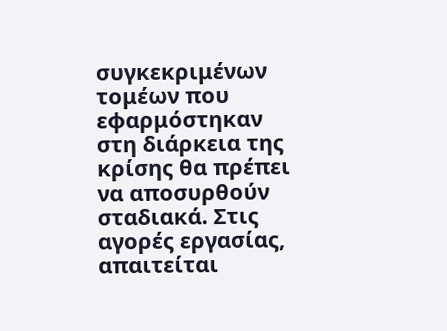συγκεκριμένων τομέων που εφαρμόστηκαν στη διάρκεια της κρίσης θα πρέπει να αποσυρθούν σταδιακά. Στις αγορές εργασίας, απαιτείται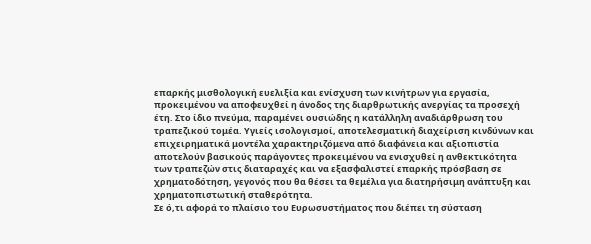επαρκής μισθολογική ευελιξία και ενίσχυση των κινήτρων για εργασία, προκειμένου να αποφευχθεί η άνοδος της διαρθρωτικής ανεργίας τα προσεχή έτη. Στο ίδιο πνεύμα, παραμένει ουσιώδης η κατάλληλη αναδιάρθρωση του τραπεζικού τομέα. Υγιείς ισολογισμοί, αποτελεσματική διαχείριση κινδύνων και επιχειρηματικά μοντέλα χαρακτηριζόμενα από διαφάνεια και αξιοπιστία αποτελούν βασικούς παράγοντες προκειμένου να ενισχυθεί η ανθεκτικότητα των τραπεζών στις διαταραχές και να εξασφαλιστεί επαρκής πρόσβαση σε χρηματοδότηση, γεγονός που θα θέσει τα θεμέλια για διατηρήσιμη ανάπτυξη και χρηματοπιστωτική σταθερότητα.
Σε ό,τι αφορά το πλαίσιο του Ευρωσυστήματος που διέπει τη σύσταση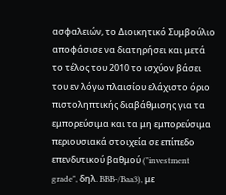ασφαλειών, το Διοικητικό Συμβούλιο αποφάσισε να διατηρήσει και μετά το τέλος του 2010 το ισχύον βάσει του εν λόγω πλαισίου ελάχιστο όριο πιστοληπτικής διαβάθμισης για τα εμπορεύσιμα και τα μη εμπορεύσιμα περιουσιακά στοιχεία σε επίπεδο επενδυτικού βαθμού ("investment grade", δηλ. BBB-/Baa3), με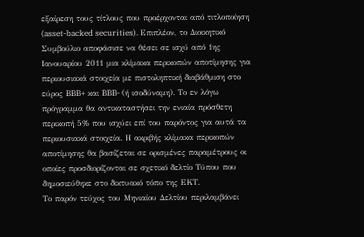εξαίρεση τους τίτλους που προέρχονται από τιτλοποίηση (asset-backed securities). Επιπλέον, το Διοικητικό Συμβούλιο αποφάσισε να θέσει σε ισχύ από 1ης Ιανουαρίου 2011 μια κλίμακα περικοπών αποτίμησης για περιουσιακά στοιχεία με πιστοληπτική διαβάθμιση στο εύρος BBB+ και BBB- (ή ισοδύναμη). Το εν λόγω πρόγραμμα θα αντικαταστήσει την ενιαία πρόσθετη περικοπή 5% που ισχύει επί του παρόντος για αυτά τα περιουσιακά στοιχεία. Η ακριβής κλίμακα περικοπών αποτίμησης θα βασίζεται σε ορισμένες παραμέτρους οι οποίες προσδιορίζονται σε σχετικό δελτίο Τύπου που δημοσιεύθηκε στο δικτυακό τόπο της ΕΚΤ.
Το παρόν τεύχος του Μηνιαίου Δελτίου περιλαμβάνει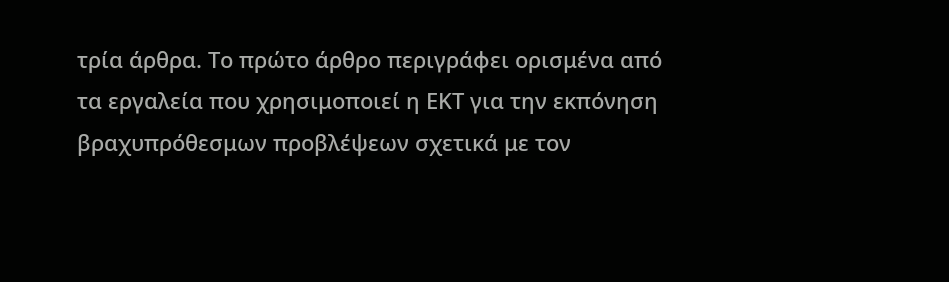τρία άρθρα. Το πρώτο άρθρο περιγράφει ορισμένα από τα εργαλεία που χρησιμοποιεί η ΕΚΤ για την εκπόνηση βραχυπρόθεσμων προβλέψεων σχετικά με τον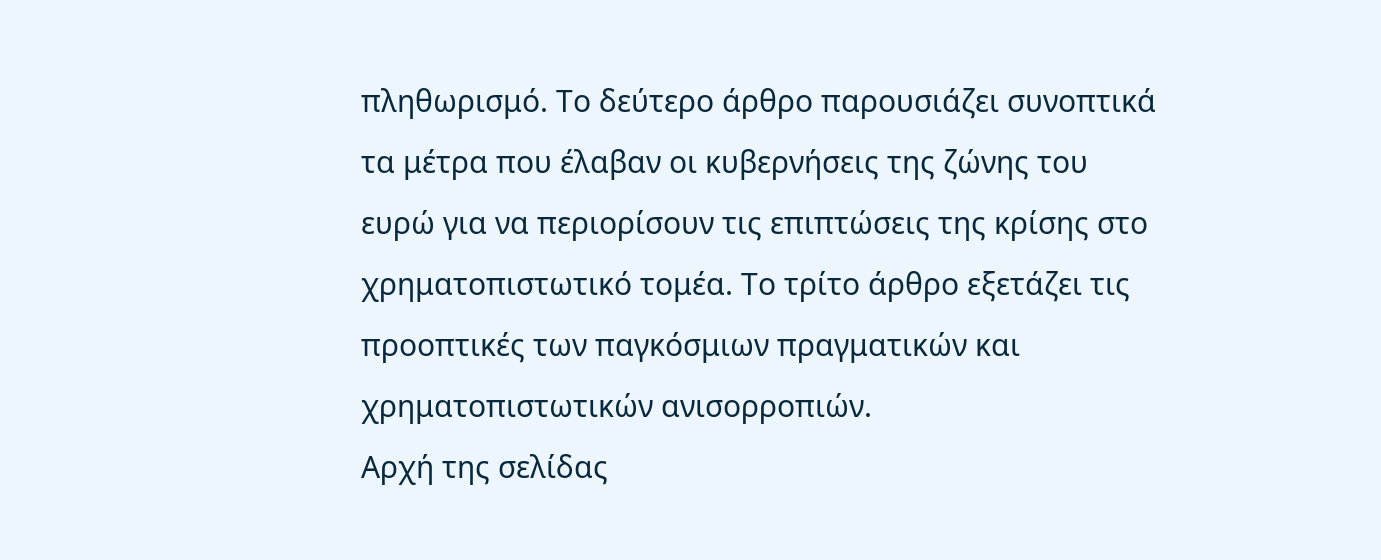πληθωρισμό. Το δεύτερο άρθρο παρουσιάζει συνοπτικά τα μέτρα που έλαβαν οι κυβερνήσεις της ζώνης του ευρώ για να περιορίσουν τις επιπτώσεις της κρίσης στο χρηματοπιστωτικό τομέα. Το τρίτο άρθρο εξετάζει τις προοπτικές των παγκόσμιων πραγματικών και χρηματοπιστωτικών ανισορροπιών.
Αρχή της σελίδας